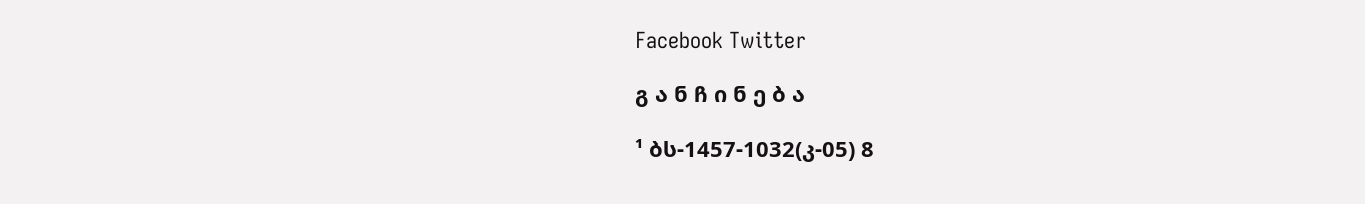Facebook Twitter

გ ა ნ ჩ ი ნ ე ბ ა

¹ ბს-1457-1032(კ-05) 8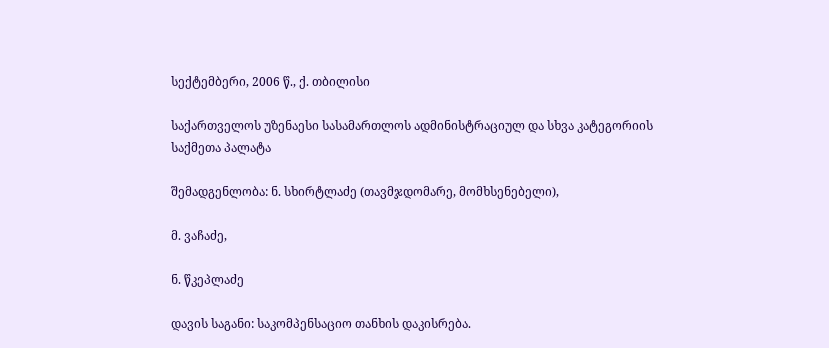სექტემბერი, 2006 წ.‚ ქ. თბილისი

საქართველოს უზენაესი სასამართლოს ადმინისტრაციულ და სხვა კატეგორიის საქმეთა პალატა

შემადგენლობა: ნ. სხირტლაძე (თავმჯდომარე, მომხსენებელი),

მ. ვაჩაძე,

ნ. წკეპლაძე

დავის საგანი: საკომპენსაციო თანხის დაკისრება.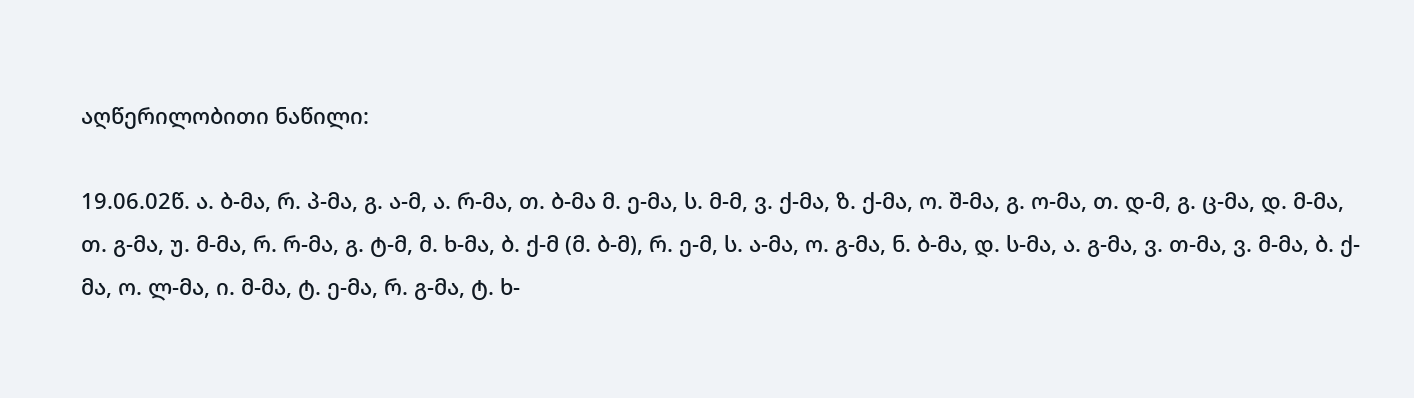აღწერილობითი ნაწილი:

19.06.02წ. ა. ბ-მა, რ. პ-მა, გ. ა-მ, ა. რ-მა, თ. ბ-მა მ. ე-მა, ს. მ-მ, ვ. ქ-მა, ზ. ქ-მა, ო. შ-მა, გ. ო-მა, თ. დ-მ, გ. ც-მა, დ. მ-მა, თ. გ-მა, უ. მ-მა, რ. რ-მა, გ. ტ-მ, მ. ხ-მა, ბ. ქ-მ (მ. ბ-მ), რ. ე-მ, ს. ა-მა, ო. გ-მა, ნ. ბ-მა, დ. ს-მა, ა. გ-მა, ვ. თ-მა, ვ. მ-მა, ბ. ქ-მა, ო. ლ-მა, ი. მ-მა, ტ. ე-მა, რ. გ-მა, ტ. ხ-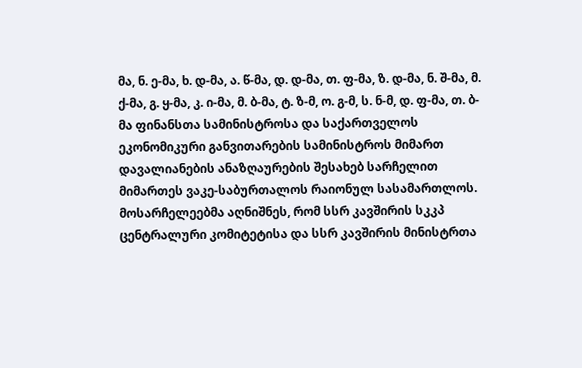მა, ნ. ე-მა, ხ. დ-მა, ა. წ-მა, დ. დ-მა, თ. ფ-მა, ზ. დ-მა, ნ. შ-მა, მ. ქ-მა, გ. ყ-მა, კ. ი-მა, მ. ბ-მა, ტ. ზ-მ, ო. გ-მ, ს. ნ-მ, დ. ფ-მა, თ. ბ-მა ფინანსთა სამინისტროსა და საქართველოს ეკონომიკური განვითარების სამინისტროს მიმართ დავალიანების ანაზღაურების შესახებ სარჩელით მიმართეს ვაკე-საბურთალოს რაიონულ სასამართლოს. მოსარჩელეებმა აღნიშნეს, რომ სსრ კავშირის სკკპ ცენტრალური კომიტეტისა და სსრ კავშირის მინისტრთა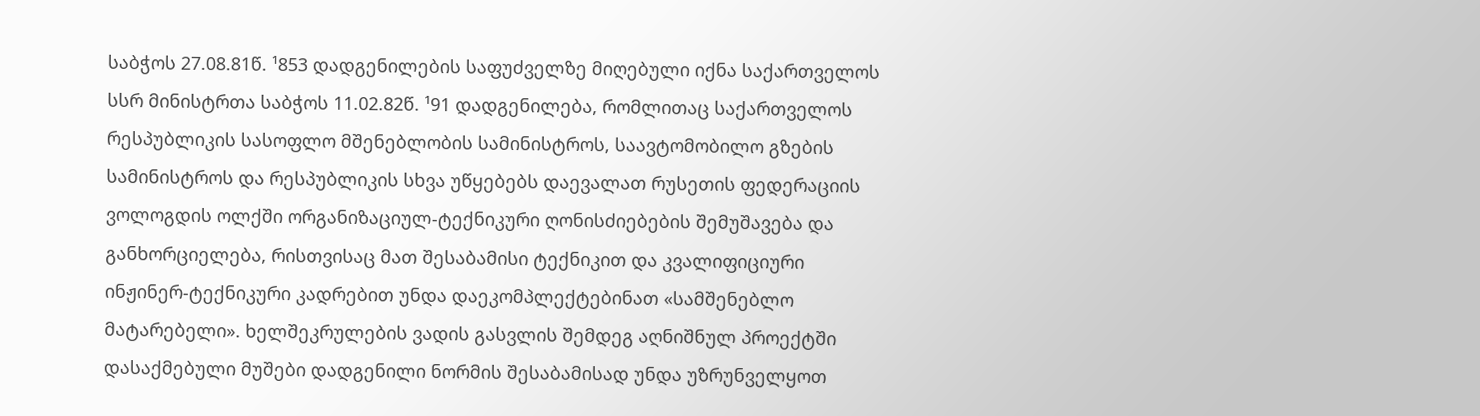საბჭოს 27.08.81წ. ¹853 დადგენილების საფუძველზე მიღებული იქნა საქართველოს სსრ მინისტრთა საბჭოს 11.02.82წ. ¹91 დადგენილება, რომლითაც საქართველოს რესპუბლიკის სასოფლო მშენებლობის სამინისტროს, საავტომობილო გზების სამინისტროს და რესპუბლიკის სხვა უწყებებს დაევალათ რუსეთის ფედერაციის ვოლოგდის ოლქში ორგანიზაციულ-ტექნიკური ღონისძიებების შემუშავება და განხორციელება, რისთვისაც მათ შესაბამისი ტექნიკით და კვალიფიციური ინჟინერ-ტექნიკური კადრებით უნდა დაეკომპლექტებინათ «სამშენებლო მატარებელი». ხელშეკრულების ვადის გასვლის შემდეგ აღნიშნულ პროექტში დასაქმებული მუშები დადგენილი ნორმის შესაბამისად უნდა უზრუნველყოთ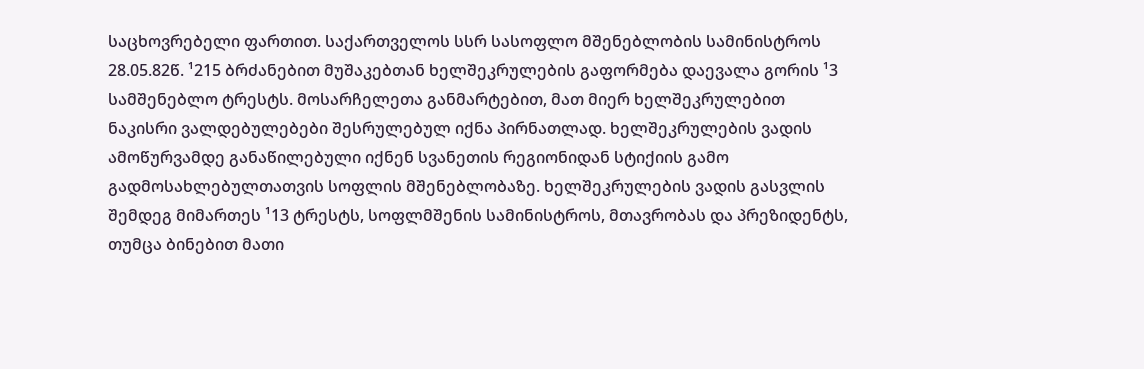საცხოვრებელი ფართით. საქართველოს სსრ სასოფლო მშენებლობის სამინისტროს 28.05.82წ. ¹215 ბრძანებით მუშაკებთან ხელშეკრულების გაფორმება დაევალა გორის ¹3 სამშენებლო ტრესტს. მოსარჩელეთა განმარტებით, მათ მიერ ხელშეკრულებით ნაკისრი ვალდებულებები შესრულებულ იქნა პირნათლად. ხელშეკრულების ვადის ამოწურვამდე განაწილებული იქნენ სვანეთის რეგიონიდან სტიქიის გამო გადმოსახლებულთათვის სოფლის მშენებლობაზე. ხელშეკრულების ვადის გასვლის შემდეგ მიმართეს ¹13 ტრესტს, სოფლმშენის სამინისტროს, მთავრობას და პრეზიდენტს, თუმცა ბინებით მათი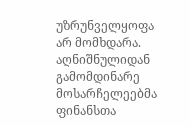უზრუნველყოფა არ მომხდარა. აღნიშნულიდან გამომდინარე მოსარჩელეებმა ფინანსთა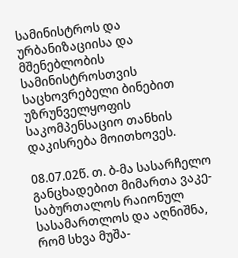სამინისტროს და ურბანიზაციისა და მშენებლობის სამინისტროსთვის საცხოვრებელი ბინებით უზრუნველყოფის საკომპენსაციო თანხის დაკისრება მოითხოვეს.

08.07.02წ. თ. ბ-მა სასარჩელო განცხადებით მიმართა ვაკე-საბურთალოს რაიონულ სასამართლოს და აღნიშნა, რომ სხვა მუშა-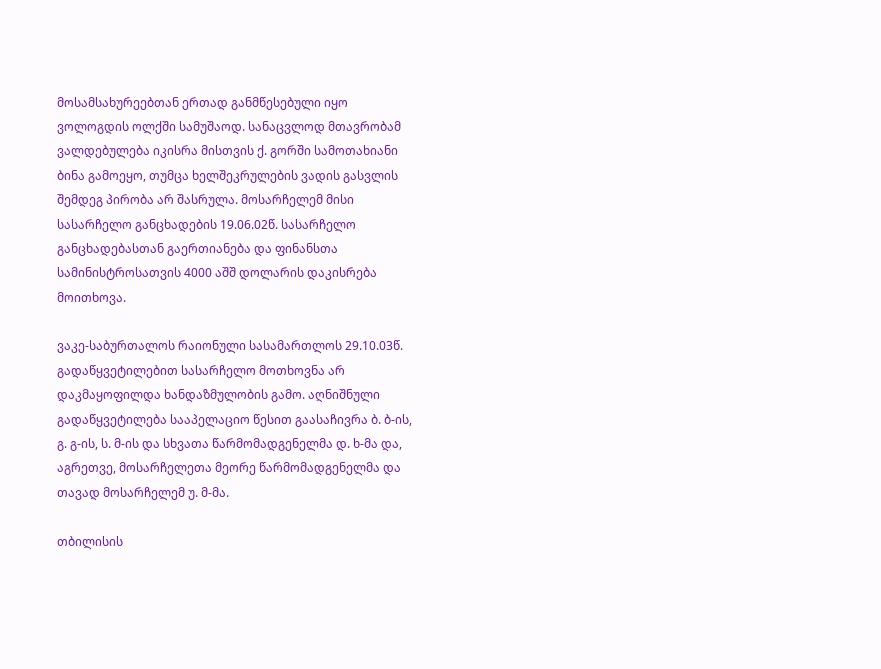მოსამსახურეებთან ერთად განმწესებული იყო ვოლოგდის ოლქში სამუშაოდ. სანაცვლოდ მთავრობამ ვალდებულება იკისრა მისთვის ქ. გორში სამოთახიანი ბინა გამოეყო, თუმცა ხელშეკრულების ვადის გასვლის შემდეგ პირობა არ შასრულა. მოსარჩელემ მისი სასარჩელო განცხადების 19.06.02წ. სასარჩელო განცხადებასთან გაერთიანება და ფინანსთა სამინისტროსათვის 4000 აშშ დოლარის დაკისრება მოითხოვა.

ვაკე-საბურთალოს რაიონული სასამართლოს 29.10.03წ. გადაწყვეტილებით სასარჩელო მოთხოვნა არ დაკმაყოფილდა ხანდაზმულობის გამო. აღნიშნული გადაწყვეტილება სააპელაციო წესით გაასაჩივრა ბ. ბ-ის, გ. გ-ის, ს. მ-ის და სხვათა წარმომადგენელმა დ. ხ-მა და, აგრეთვე, მოსარჩელეთა მეორე წარმომადგენელმა და თავად მოსარჩელემ უ. მ-მა.

თბილისის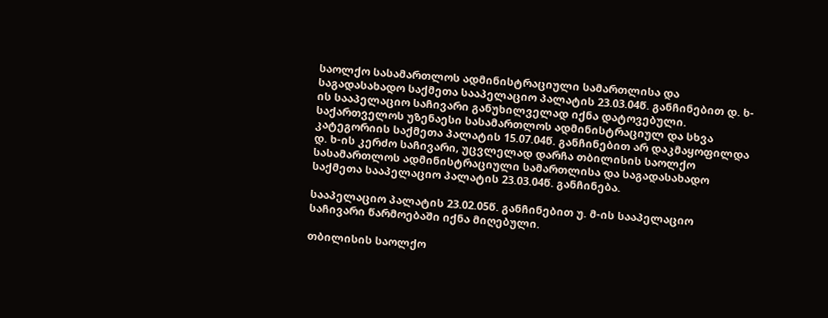საოლქო სასამართლოს ადმინისტრაციული სამართლისა და საგადასახადო საქმეთა სააპელაციო პალატის 23.03.04წ. განჩინებით დ. ხ-ის სააპელაციო საჩივარი განუხილველად იქნა დატოვებული. საქართველოს უზენაესი სასამართლოს ადმინისტრაციულ და სხვა კატეგორიის საქმეთა პალატის 15.07.04წ. განჩინებით არ დაკმაყოფილდა დ. ხ-ის კერძო საჩივარი, უცვლელად დარჩა თბილისის საოლქო სასამართლოს ადმინისტრაციული სამართლისა და საგადასახადო საქმეთა სააპელაციო პალატის 23.03.04წ. განჩინება.

სააპელაციო პალატის 23.02.05წ. განჩინებით უ. მ-ის სააპელაციო საჩივარი წარმოებაში იქნა მიღებული.

თბილისის საოლქო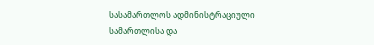სასამართლოს ადმინისტრაციული სამართლისა და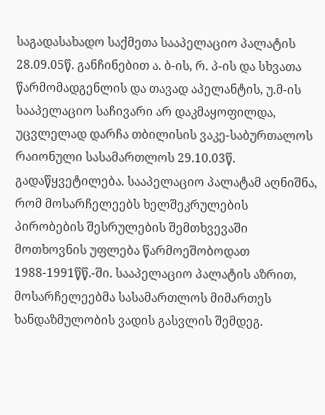საგადასახადო საქმეთა სააპელაციო პალატის 28.09.05წ. განჩინებით ა. ბ-ის, რ. პ-ის და სხვათა წარმომადგენლის და თავად აპელანტის, უ.მ-ის სააპელაციო საჩივარი არ დაკმაყოფილდა, უცვლელად დარჩა თბილისის ვაკე-საბურთალოს რაიონული სასამართლოს 29.10.03წ. გადაწყვეტილება. სააპელაციო პალატამ აღნიშნა, რომ მოსარჩელეებს ხელშეკრულების პირობების შესრულების შემთხვევაში მოთხოვნის უფლება წარმოეშობოდათ 1988-1991წწ.-ში. სააპელაციო პალატის აზრით, მოსარჩელეებმა სასამართლოს მიმართეს ხანდაზმულობის ვადის გასვლის შემდეგ.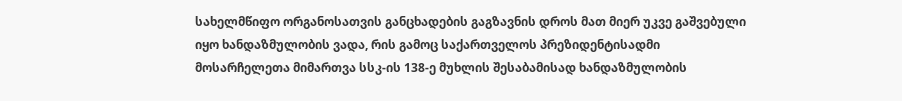სახელმწიფო ორგანოსათვის განცხადების გაგზავნის დროს მათ მიერ უკვე გაშვებული იყო ხანდაზმულობის ვადა, რის გამოც საქართველოს პრეზიდენტისადმი მოსარჩელეთა მიმართვა სსკ-ის 138-ე მუხლის შესაბამისად ხანდაზმულობის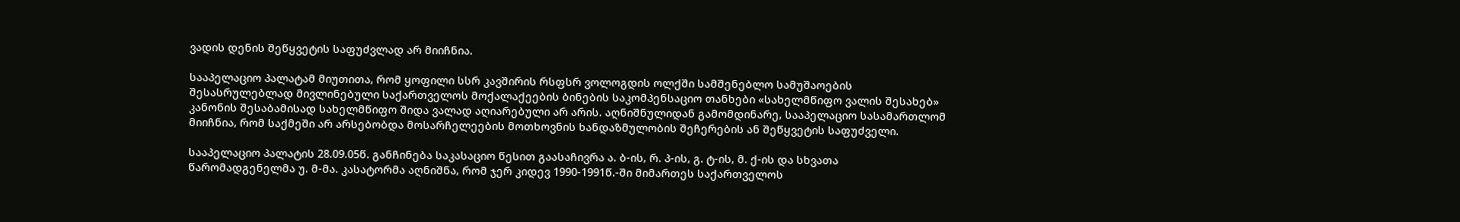ვადის დენის შეწყვეტის საფუძვლად არ მიიჩნია.

სააპელაციო პალატამ მიუთითა, რომ ყოფილი სსრ კავშირის რსფსრ ვოლოგდის ოლქში სამშენებლო სამუშაოების შესასრულებლად მივლინებული საქართველოს მოქალაქეების ბინების საკომპენსაციო თანხები «სახელმწიფო ვალის შესახებ» კანონის შესაბამისად სახელმწიფო შიდა ვალად აღიარებული არ არის. აღნიშნულიდან გამომდინარე, სააპელაციო სასამართლომ მიიჩნია, რომ საქმეში არ არსებობდა მოსარჩელეების მოთხოვნის ხანდაზმულობის შეჩერების ან შეწყვეტის საფუძველი.

სააპელაციო პალატის 28.09.05წ. განჩინება საკასაციო წესით გაასაჩივრა ა. ბ-ის, რ. პ-ის, გ. ტ-ის, მ. ქ-ის და სხვათა წარომადგენელმა უ. მ-მა. კასატორმა აღნიშნა, რომ ჯერ კიდევ 1990-1991წ.-ში მიმართეს საქართველოს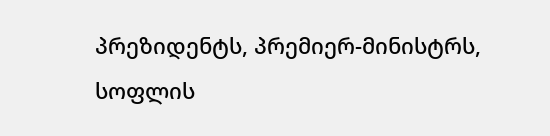პრეზიდენტს, პრემიერ-მინისტრს, სოფლის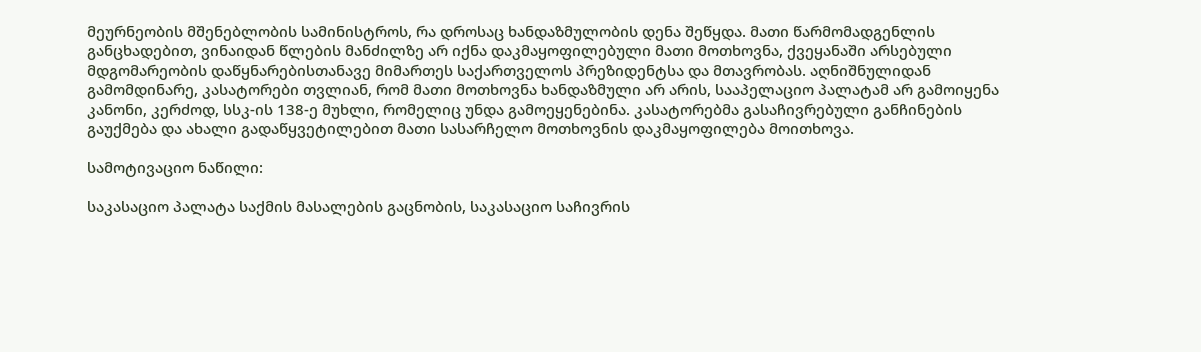მეურნეობის მშენებლობის სამინისტროს, რა დროსაც ხანდაზმულობის დენა შეწყდა. მათი წარმომადგენლის განცხადებით, ვინაიდან წლების მანძილზე არ იქნა დაკმაყოფილებული მათი მოთხოვნა, ქვეყანაში არსებული მდგომარეობის დაწყნარებისთანავე მიმართეს საქართველოს პრეზიდენტსა და მთავრობას. აღნიშნულიდან გამომდინარე, კასატორები თვლიან, რომ მათი მოთხოვნა ხანდაზმული არ არის, სააპელაციო პალატამ არ გამოიყენა კანონი, კერძოდ, სსკ-ის 138-ე მუხლი, რომელიც უნდა გამოეყენებინა. კასატორებმა გასაჩივრებული განჩინების გაუქმება და ახალი გადაწყვეტილებით მათი სასარჩელო მოთხოვნის დაკმაყოფილება მოითხოვა.

სამოტივაციო ნაწილი:

საკასაციო პალატა საქმის მასალების გაცნობის, საკასაციო საჩივრის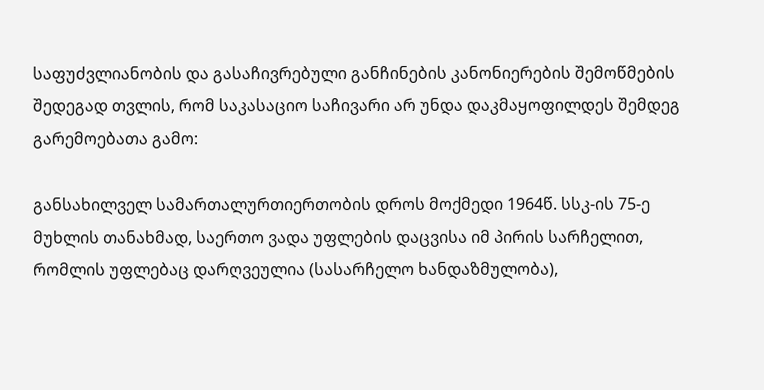საფუძვლიანობის და გასაჩივრებული განჩინების კანონიერების შემოწმების შედეგად თვლის, რომ საკასაციო საჩივარი არ უნდა დაკმაყოფილდეს შემდეგ გარემოებათა გამო:

განსახილველ სამართალურთიერთობის დროს მოქმედი 1964წ. სსკ-ის 75-ე მუხლის თანახმად, საერთო ვადა უფლების დაცვისა იმ პირის სარჩელით, რომლის უფლებაც დარღვეულია (სასარჩელო ხანდაზმულობა),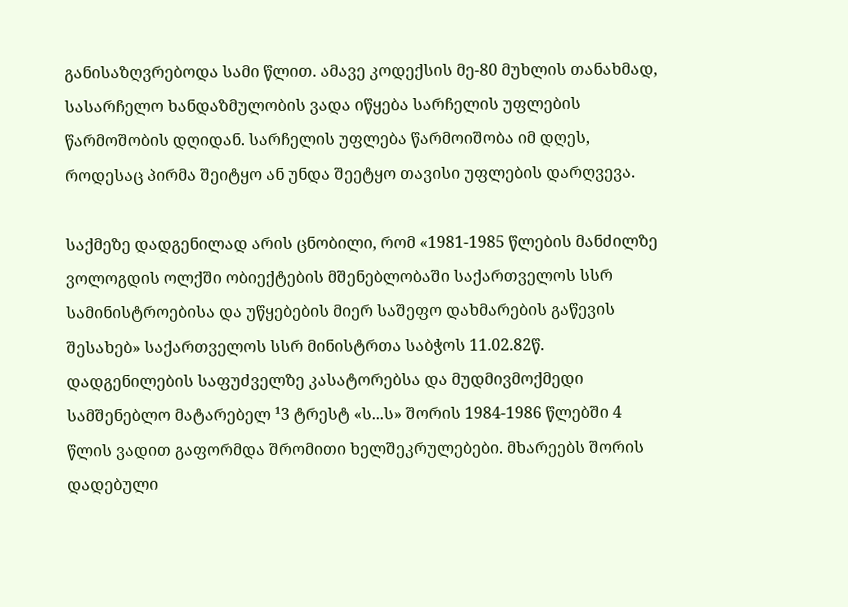განისაზღვრებოდა სამი წლით. ამავე კოდექსის მე-80 მუხლის თანახმად, სასარჩელო ხანდაზმულობის ვადა იწყება სარჩელის უფლების წარმოშობის დღიდან. სარჩელის უფლება წარმოიშობა იმ დღეს, როდესაც პირმა შეიტყო ან უნდა შეეტყო თავისი უფლების დარღვევა.

საქმეზე დადგენილად არის ცნობილი, რომ «1981-1985 წლების მანძილზე ვოლოგდის ოლქში ობიექტების მშენებლობაში საქართველოს სსრ სამინისტროებისა და უწყებების მიერ საშეფო დახმარების გაწევის შესახებ» საქართველოს სსრ მინისტრთა საბჭოს 11.02.82წ. დადგენილების საფუძველზე კასატორებსა და მუდმივმოქმედი სამშენებლო მატარებელ ¹3 ტრესტ «ს...ს» შორის 1984-1986 წლებში 4 წლის ვადით გაფორმდა შრომითი ხელშეკრულებები. მხარეებს შორის დადებული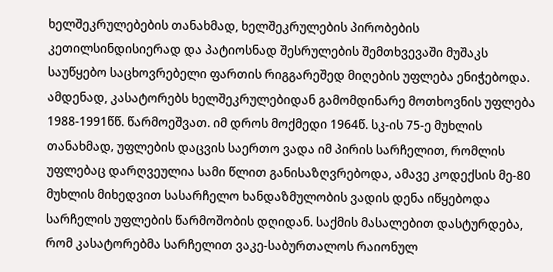ხელშეკრულებების თანახმად, ხელშეკრულების პირობების კეთილსინდისიერად და პატიოსნად შესრულების შემთხვევაში მუშაკს საუწყებო საცხოვრებელი ფართის რიგგარეშედ მიღების უფლება ენიჭებოდა. ამდენად, კასატორებს ხელშეკრულებიდან გამომდინარე მოთხოვნის უფლება 1988-1991წწ. წარმოეშვათ. იმ დროს მოქმედი 1964წ. სკ-ის 75-ე მუხლის თანახმად‚ უფლების დაცვის საერთო ვადა იმ პირის სარჩელით, რომლის უფლებაც დარღვეულია სამი წლით განისაზღვრებოდა, ამავე კოდექსის მე-80 მუხლის მიხედვით სასარჩელო ხანდაზმულობის ვადის დენა იწყებოდა სარჩელის უფლების წარმოშობის დღიდან. საქმის მასალებით დასტურდება, რომ კასატორებმა სარჩელით ვაკე-საბურთალოს რაიონულ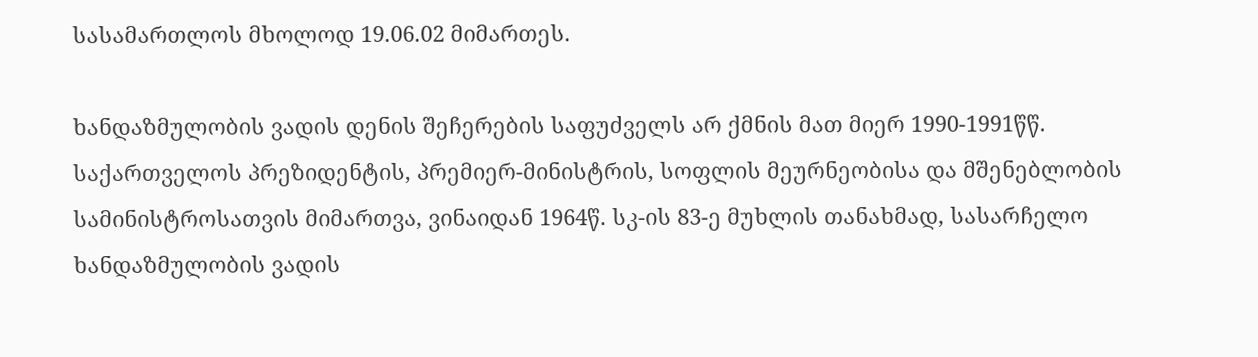სასამართლოს მხოლოდ 19.06.02 მიმართეს.

ხანდაზმულობის ვადის დენის შეჩერების საფუძველს არ ქმნის მათ მიერ 1990-1991წწ. საქართველოს პრეზიდენტის, პრემიერ-მინისტრის, სოფლის მეურნეობისა და მშენებლობის სამინისტროსათვის მიმართვა, ვინაიდან 1964წ. სკ-ის 83-ე მუხლის თანახმად, სასარჩელო ხანდაზმულობის ვადის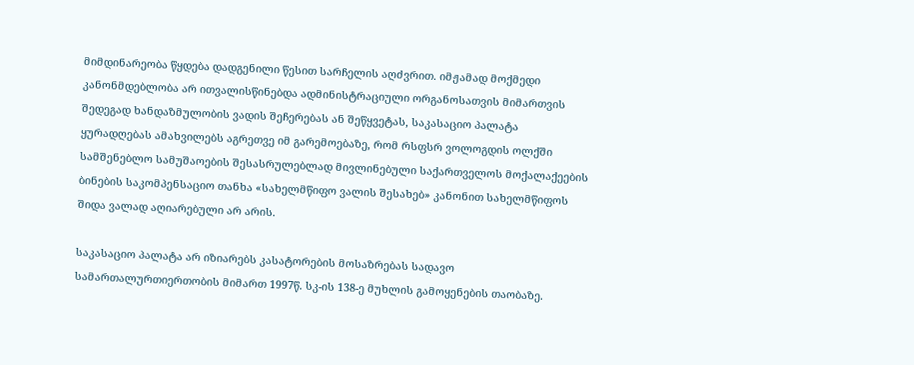მიმდინარეობა წყდება დადგენილი წესით სარჩელის აღძვრით. იმჟამად მოქმედი კანონმდებლობა არ ითვალისწინებდა ადმინისტრაციული ორგანოსათვის მიმართვის შედეგად ხანდაზმულობის ვადის შეჩერებას ან შეწყვეტას, საკასაციო პალატა ყურადღებას ამახვილებს აგრეთვე იმ გარემოებაზე, რომ რსფსრ ვოლოგდის ოლქში სამშენებლო სამუშაოების შესასრულებლად მივლინებული საქართველოს მოქალაქეების ბინების საკომპენსაციო თანხა «სახელმწიფო ვალის შესახებ» კანონით სახელმწიფოს შიდა ვალად აღიარებული არ არის.

საკასაციო პალატა არ იზიარებს კასატორების მოსაზრებას სადავო სამართალურთიერთობის მიმართ 1997წ. სკ-ის 138-ე მუხლის გამოყენების თაობაზე.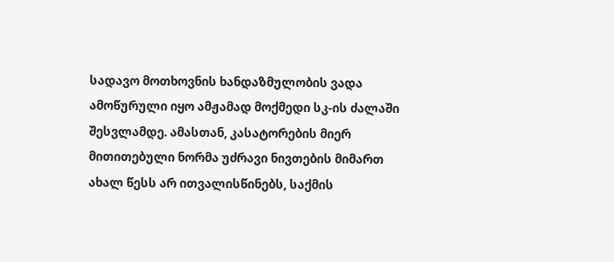სადავო მოთხოვნის ხანდაზმულობის ვადა ამოწურული იყო ამჟამად მოქმედი სკ-ის ძალაში შესვლამდე. ამასთან, კასატორების მიერ მითითებული ნორმა უძრავი ნივთების მიმართ ახალ წესს არ ითვალისწინებს, საქმის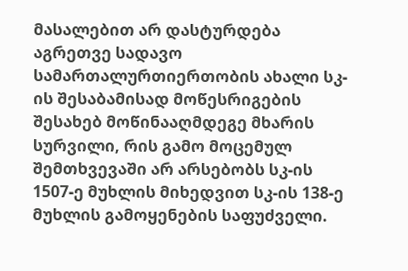მასალებით არ დასტურდება აგრეთვე სადავო სამართალურთიერთობის ახალი სკ-ის შესაბამისად მოწესრიგების შესახებ მოწინააღმდეგე მხარის სურვილი, რის გამო მოცემულ შემთხვევაში არ არსებობს სკ-ის 1507-ე მუხლის მიხედვით სკ-ის 138-ე მუხლის გამოყენების საფუძველი.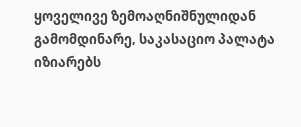ყოველივე ზემოაღნიშნულიდან გამომდინარე‚ საკასაციო პალატა იზიარებს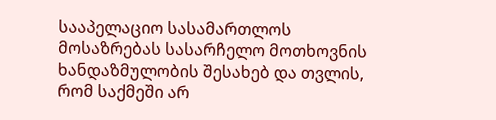სააპელაციო სასამართლოს მოსაზრებას სასარჩელო მოთხოვნის ხანდაზმულობის შესახებ და თვლის, რომ საქმეში არ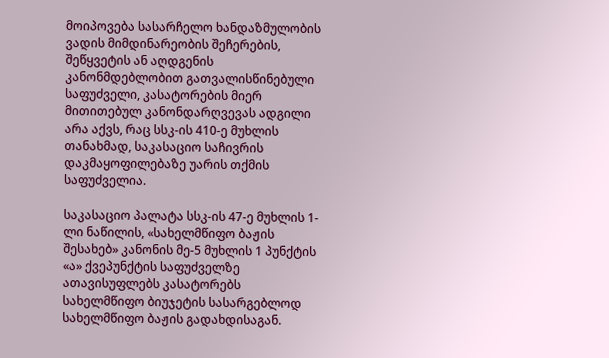მოიპოვება სასარჩელო ხანდაზმულობის ვადის მიმდინარეობის შეჩერების, შეწყვეტის ან აღდგენის კანონმდებლობით გათვალისწინებული საფუძველი, კასატორების მიერ მითითებულ კანონდარღვევას ადგილი არა აქვს, რაც სსკ-ის 410-ე მუხლის თანახმად, საკასაციო საჩივრის დაკმაყოფილებაზე უარის თქმის საფუძველია.

საკასაციო პალატა სსკ-ის 47-ე მუხლის 1-ლი ნაწილის, «სახელმწიფო ბაჟის შესახებ» კანონის მე-5 მუხლის 1 პუნქტის «ა» ქვეპუნქტის საფუძველზე ათავისუფლებს კასატორებს სახელმწიფო ბიუჯეტის სასარგებლოდ სახელმწიფო ბაჟის გადახდისაგან.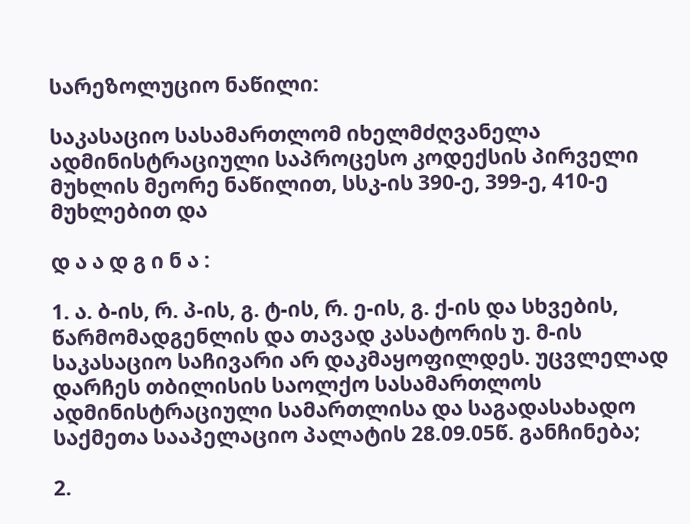სარეზოლუციო ნაწილი:

საკასაციო სასამართლომ იხელმძღვანელა ადმინისტრაციული საპროცესო კოდექსის პირველი მუხლის მეორე ნაწილით, სსკ-ის 390-ე, 399-ე, 410-ე მუხლებით და

დ ა ა დ გ ი ნ ა :

1. ა. ბ-ის, რ. პ-ის, გ. ტ-ის, რ. ე-ის, გ. ქ-ის და სხვების, წარმომადგენლის და თავად კასატორის უ. მ-ის საკასაციო საჩივარი არ დაკმაყოფილდეს. უცვლელად დარჩეს თბილისის საოლქო სასამართლოს ადმინისტრაციული სამართლისა და საგადასახადო საქმეთა სააპელაციო პალატის 28.09.05წ. განჩინება;

2.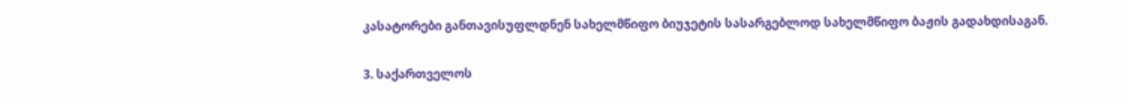კასატორები განთავისუფლდნენ სახელმწიფო ბიუჯეტის სასარგებლოდ სახელმწიფო ბაჟის გადახდისაგან.

3. საქართველოს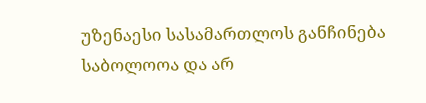უზენაესი სასამართლოს განჩინება საბოლოოა და არ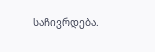საჩივრდება.